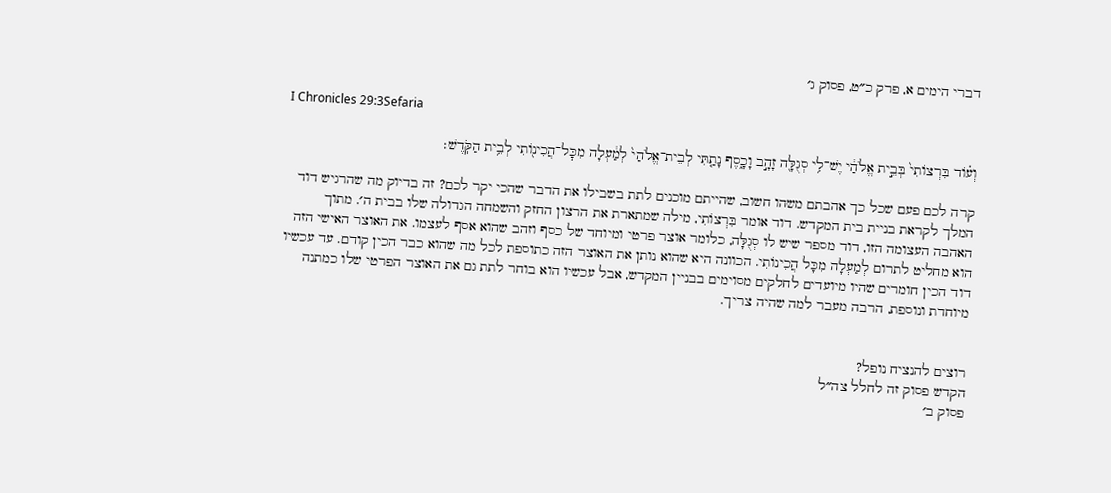דברי הימים א, פרק כ״ט, פסוק ג׳

I Chronicles 29:3Sefaria

וְע֗וֹד בִּרְצוֹתִי֙ בְּבֵ֣ית אֱלֹהַ֔י יֶשׁ־לִ֥י סְגֻלָּ֖ה זָהָ֣ב וָכָ֑סֶף נָתַ֤תִּי לְבֵית־אֱלֹהַי֙ לְמַ֔עְלָה מִכׇּל־הֲכִינ֖וֹתִי לְבֵ֥ית הַקֹּֽדֶשׁ׃

קרה לכם פעם שכל כך אהבתם משהו חשוב, שהייתם מוכנים לתת בשבילו את הדבר שהכי יקר לכם? זה בדיוק מה שהרגיש דוד המלך לקראת בניית בית המקדש. דוד אומר בִּרְצוֹתִי, מילה שמתארת את הרצון החזק והשמחה הגדולה שלו בבית ה׳. מתוך האהבה העצומה הזו, דוד מספר שיש לו סְגֻלָּה, כלומר אוצר פרטי ומיוחד של כסף וזהב שהוא אסף לעצמו. את האוצר האישי הזה הוא מחליט לתרום לְמַעְלָה מִכָּל הֲכִינוֹתִי. הכוונה היא שהוא נותן את האוצר הזה כתוספת לכל מה שהוא כבר הכין קודם. עד עכשיו דוד הכין חומרים שהיו מיועדים לחלקים מסוימים בבניין המקדש, אבל עכשיו הוא בוחר לתת גם את האוצר הפרטי שלו כמתנה מיוחדת ונוספת, הרבה מעבר למה שהיה צריך.


רוצים להנציח נופל?
הקדש פסוק זה לחלל צה״ל
פסוק ב׳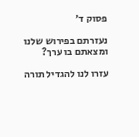פסוק ד׳

נעזרתם בפירוש שלנו ומצאתם בו ערך?

עזרו לנו להגדיל תורה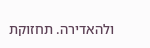ולהאדירה. תחזוקת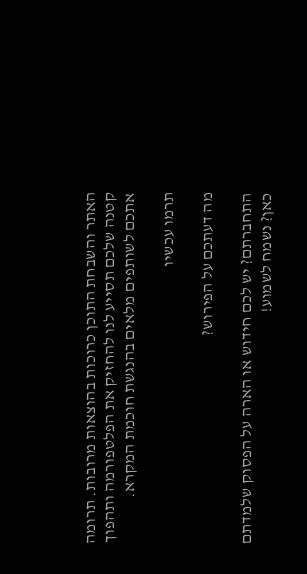האתר והשבחת התוכן כרוכות בהוצאות מרובות. תרומה קטנה שלכם תסייע לנו להחזיק את הפלטפורמה ותהפוך אתכם לשותפים מלאים בהנגשת חוכמת המקרא.

תרמו עכשיו

מה דעתכם על הפירוש?

התחברתם? יש לכם חידוש או הארה על הפסוק שלמדתם כאן? נשמח לשמוע!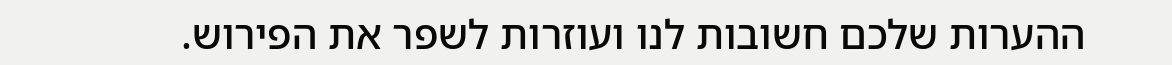ההערות שלכם חשובות לנו ועוזרות לשפר את הפירוש.